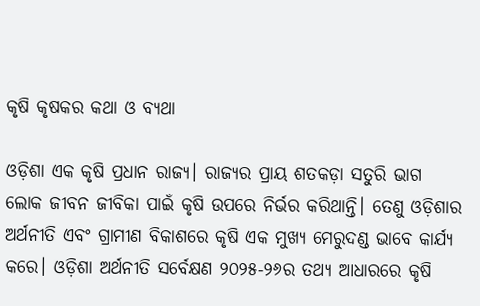କୃଷି କୃଷକର କଥା ଓ ବ୍ୟଥା

ଓଡ଼ିଶା ଏକ କୃଷି ପ୍ରଧାନ ରାଜ୍ୟ। ରାଜ୍ୟର ପ୍ରାୟ ଶତକଡ଼ା ସତୁରି ଭାଗ ଲୋକ ଜୀବନ ଜୀବିକା ପାଇଁ କୃଷି ଉପରେ ନିର୍ଭର କରିଥାନ୍ତି। ତେଣୁ ଓଡ଼ିଶାର ଅର୍ଥନୀତି ଏବଂ ଗ୍ରାମୀଣ ବିକାଶରେ କୃଷି ଏକ ମୁଖ୍ୟ ମେରୁଦଣ୍ଡ ଭାବେ କାର୍ଯ୍ୟ କରେ। ଓଡ଼ିଶା ଅର୍ଥନୀତି ସର୍ବେକ୍ଷଣ ୨୦୨୫-୨୬ର ତଥ୍ୟ ଆଧାରରେ କୃଷି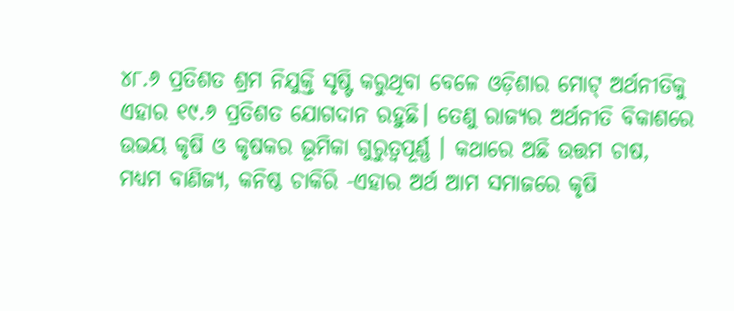୪୮.୬ ପ୍ରତିଶତ ଶ୍ରମ ନିଯୁକ୍ତି ସୃଷ୍ଟି କରୁଥିବା ବେଳେ ଓଡ଼ିଶାର ମୋଟ୍‌ ଅର୍ଥନୀତିକୁ ଏହାର ୧୯.୬ ପ୍ରତିଶତ ଯୋଗଦାନ ରହୁଛି। ତେଣୁ ରାଜ୍ୟର ଅର୍ଥନୀତି ବିକାଶରେ ଉଭୟ କୃଷି ଓ କୃଷକର ଭୂମିକା ଗୁରୁତ୍ୱପୂର୍ଣ୍ଣ । କଥାରେ ଅଛି ଉତ୍ତମ ଚାଷ, ମଧ୍ୟମ ବାଣିଜ୍ୟ, କନିଷ୍ଠ ଚାକିରି -ଏହାର ଅର୍ଥ ଆମ ସମାଜରେ କୃଷି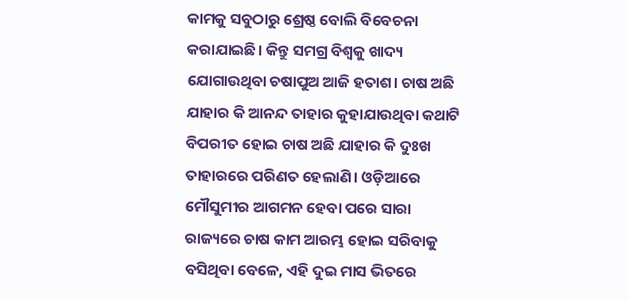କାମକୁ ସବୁଠାରୁ ଶ୍ରେଷ୍ଠ ବୋଲି ବିବେଚନା କରାଯାଇଛି। କିନ୍ତୁ ସମଗ୍ର ବିଶ୍ୱକୁ ଖାଦ୍ୟ ଯୋଗାଉଥିବା ଚଷାପୁଅ ଆଜି ହତାଶ। ଚାଷ ଅଛି ଯାହାର କି ଆନନ୍ଦ ତାହାର କୁହାଯାଉଥିବା କଥାଟି ବିପରୀତ ହୋଇ ଚାଷ ଅଛି ଯାହାର କି ଦୁଃଖ ତାହାରରେ ପରିଣତ ହେଲାଣି। ଓଡ଼ିଆରେ ମୌସୁମୀର ଆଗମନ ହେବା ପରେ ସାରା ରାଜ୍ୟରେ ଚାଷ କାମ ଆରମ୍ଭ ହୋଇ ସରିବାକୁ ବସିଥିବା ବେଳେ, ଏହି ଦୁଇ ମାସ ଭିତରେ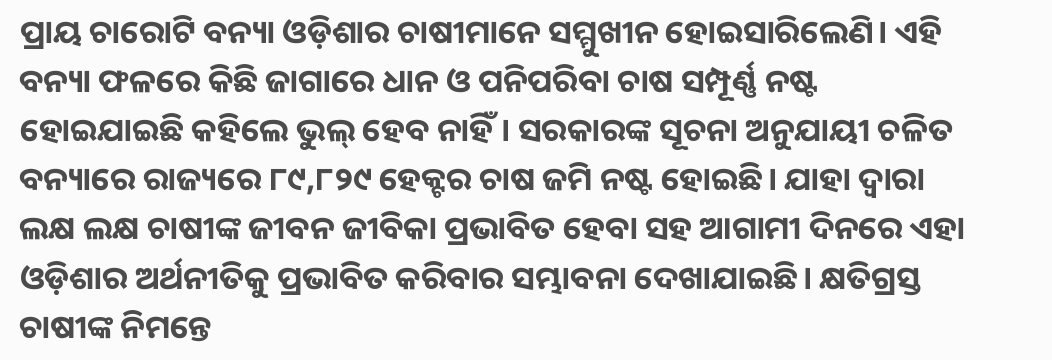ପ୍ରାୟ ଚାରୋଟି ବନ୍ୟା ଓଡ଼ିଶାର ଚାଷୀମାନେ ସମ୍ମୁଖୀନ ହୋଇସାରିଲେଣି। ଏହି ବନ୍ୟା ଫଳରେ କିଛି ଜାଗାରେ ଧାନ ଓ ପନିପରିବା ଚାଷ ସମ୍ପୂର୍ଣ୍ଣ ନଷ୍ଟ ହୋଇଯାଇଛି କହିଲେ ଭୁଲ୍‌ ହେବ ନାହିଁ। ସରକାରଙ୍କ ସୂଚନା ଅନୁଯାୟୀ ଚଳିତ ବନ୍ୟାରେ ରାଜ୍ୟରେ ୮୯,୮୨୯ ହେକ୍ଟର ଚାଷ ଜମି ନଷ୍ଟ ହୋଇଛି। ଯାହା ଦ୍ୱାରା ଲକ୍ଷ ଲକ୍ଷ ଚାଷୀଙ୍କ ଜୀବନ ଜୀବିକା ପ୍ରଭାବିତ ହେବା ସହ ଆଗାମୀ ଦିନରେ ଏହା ଓଡ଼ିଶାର ଅର୍ଥନୀତିକୁ ପ୍ରଭାବିତ କରିବାର ସମ୍ଭାବନା ଦେଖାଯାଇଛି। କ୍ଷତିଗ୍ରସ୍ତ ଚାଷୀଙ୍କ ନିମନ୍ତେ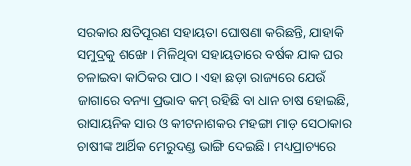ସରକାର କ୍ଷତିପୂରଣ ସହାୟତା ଘୋଷଣା କରିଛନ୍ତି, ଯାହାକି ସମୁଦ୍ରକୁ ଶଙ୍ଖେ । ମିଳିଥିବା ସହାୟତାରେ ବର୍ଷକ ଯାକ ଘର ଚଳାଇବା କାଠିକର ପାଠ। ଏହା ଛଡ଼ା ରାଜ୍ୟରେ ଯେଉଁ ଜାଗାରେ ବନ୍ୟା ପ୍ରଭାବ କମ୍‌ ରହିଛି ବା ଧାନ ଚାଷ ହୋଇଛି, ରାସାୟନିକ ସାର ଓ କୀଟନାଶକର ମହଙ୍ଗା ମାଡ଼ ସେଠାକାର ଚାଷୀଙ୍କ ଆର୍ଥିକ ମେରୁଦଣ୍ଡ ଭାଙ୍ଗି ଦେଇଛି। ମଧ୍ୟପ୍ରାଚ୍ୟରେ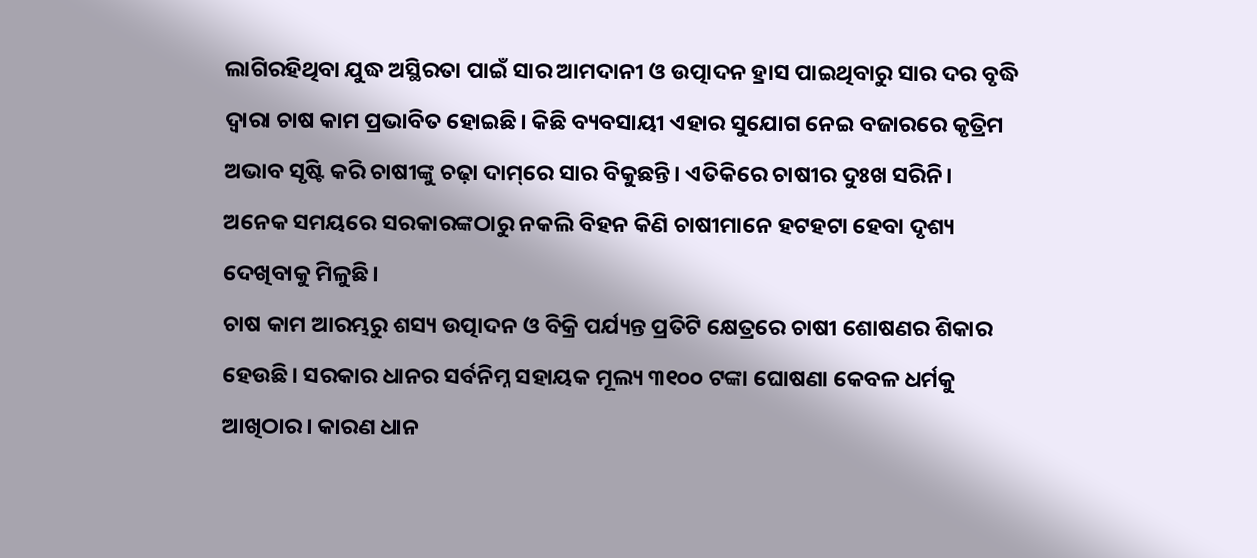ଲାଗିରହିଥିବା ଯୁଦ୍ଧ ଅସ୍ଥିରତା ପାଇଁ ସାର ଆମଦାନୀ ଓ ଉତ୍ପାଦନ ହ୍ରାସ ପାଇଥିବାରୁ ସାର ଦର ବୃଦ୍ଧି ଦ୍ୱାରା ଚାଷ କାମ ପ୍ରଭାବିତ ହୋଇଛି। କିଛି ବ୍ୟବସାୟୀ ଏହାର ସୁଯୋଗ ନେଇ ବଜାରରେ କୃତ୍ରିମ ଅଭାବ ସୃଷ୍ଟି କରି ଚାଷୀଙ୍କୁ ଚଢ଼ା ଦାମ୍‌ରେ ସାର ବିକୁଛନ୍ତି। ଏତିକିରେ ଚାଷୀର ଦୁଃଖ ସରିନି। ଅନେକ ସମୟରେ ସରକାରଙ୍କଠାରୁ ନକଲି ବିହନ କିଣି ଚାଷୀମାନେ ହଟହଟା ହେବା ଦୃଶ୍ୟ ଦେଖିବାକୁ ମିଳୁଛି।
ଚାଷ କାମ ଆରମ୍ଭରୁ ଶସ୍ୟ ଉତ୍ପାଦନ ଓ ବିକ୍ରି ପର୍ଯ୍ୟନ୍ତ ପ୍ରତିଟି କ୍ଷେତ୍ରରେ ଚାଷୀ ଶୋଷଣର ଶିକାର ହେଉଛି। ସରକାର ଧାନର ସର୍ବନିମ୍ନ ସହାୟକ ମୂଲ୍ୟ ୩୧୦୦ ଟଙ୍କା ଘୋଷଣା କେବଳ ଧର୍ମକୁ ଆଖିଠାର। କାରଣ ଧାନ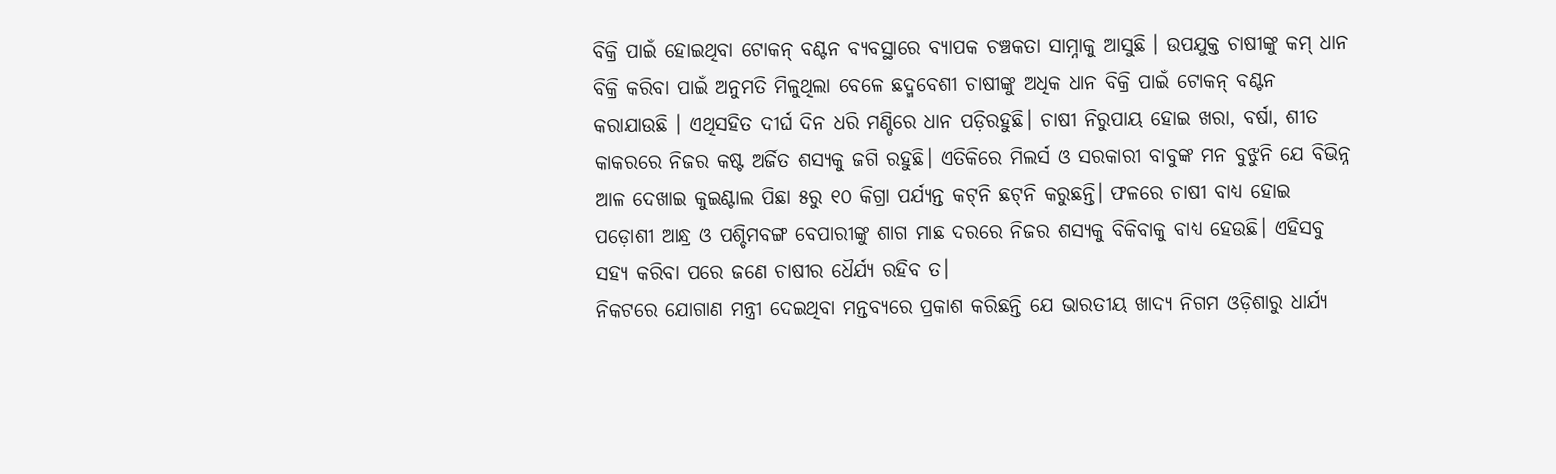ବିକ୍ରି ପାଇଁ ହୋଇଥିବା ଟୋକନ୍‌ ବଣ୍ଟନ ବ୍ୟବସ୍ଥାରେ ବ୍ୟାପକ ଚଞ୍ଚକତା ସାମ୍ନାକୁ ଆସୁଛି । ଉପଯୁକ୍ତ ଚାଷୀଙ୍କୁ କମ୍‌ ଧାନ ବିକ୍ରି କରିବା ପାଇଁ ଅନୁମତି ମିଳୁଥିଲା ବେଳେ ଛଦ୍ମବେଶୀ ଚାଷୀଙ୍କୁ ଅଧିକ ଧାନ ବିକ୍ରି ପାଇଁ ଟୋକନ୍‌ ବଣ୍ଟନ କରାଯାଉଛି । ଏଥିସହିତ ଦୀର୍ଘ ଦିନ ଧରି ମଣ୍ଡିରେ ଧାନ ପଡ଼ିରହୁଛି। ଚାଷୀ ନିରୁପାୟ ହୋଇ ଖରା, ବର୍ଷା, ଶୀତ କାକରରେ ନିଜର କଷ୍ଟ ଅର୍ଜିତ ଶସ୍ୟକୁ ଜଗି ରହୁଛି। ଏତିକିରେ ମିଲର୍ସ ଓ ସରକାରୀ ବାବୁଙ୍କ ମନ ବୁଝୁନି ଯେ ବିଭିନ୍ନ ଆଳ ଦେଖାଇ କୁଇଣ୍ଟାଲ ପିଛା ୫ରୁ ୧୦ କିଗ୍ରା ପର୍ଯ୍ୟନ୍ତ କଟ୍‌ନି ଛଟ୍‌ନି କରୁଛନ୍ତି। ଫଳରେ ଚାଷୀ ବାଧ୍ୟ ହୋଇ ପଡ଼ୋଶୀ ଆନ୍ଧ୍ର ଓ ପଶ୍ଚିମବଙ୍ଗ ବେପାରୀଙ୍କୁ ଶାଗ ମାଛ ଦରରେ ନିଜର ଶସ୍ୟକୁ ବିକିବାକୁ ବାଧ୍ୟ ହେଉଛି। ଏହିସବୁ ସହ୍ୟ କରିବା ପରେ ଜଣେ ଚାଷୀର ଧୈର୍ଯ୍ୟ ରହିବ ତ।
ନିକଟରେ ଯୋଗାଣ ମନ୍ତ୍ରୀ ଦେଇଥିବା ମନ୍ତବ୍ୟରେ ପ୍ରକାଶ କରିଛନ୍ତି ଯେ ଭାରତୀୟ ଖାଦ୍ୟ ନିଗମ ଓଡ଼ିଶାରୁ ଧାର୍ଯ୍ୟ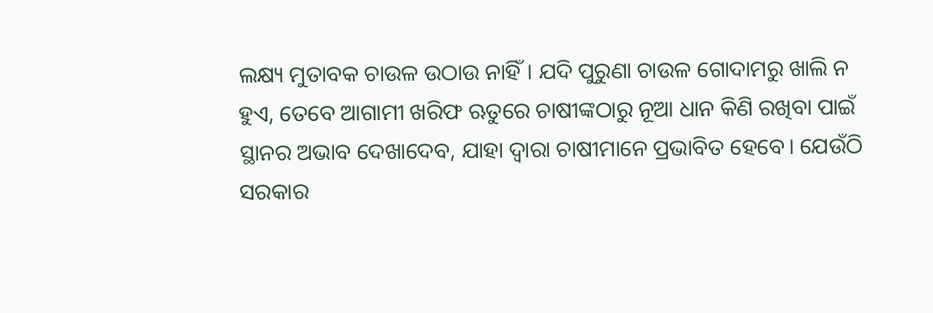ଲକ୍ଷ୍ୟ ମୁତାବକ ଚାଉଳ ଉଠାଉ ନାହିଁ। ଯଦି ପୁରୁଣା ଚାଉଳ ଗୋଦାମରୁ ଖାଲି ନ ହୁଏ, ତେବେ ଆଗାମୀ ଖରିଫ ଋତୁରେ ଚାଷୀଙ୍କଠାରୁ ନୂଆ ଧାନ କିଣି ରଖିବା ପାଇଁ ସ୍ଥାନର ଅଭାବ ଦେଖାଦେବ, ଯାହା ଦ୍ୱାରା ଚାଷୀମାନେ ପ୍ରଭାବିତ ହେବେ। ଯେଉଁଠି ସରକାର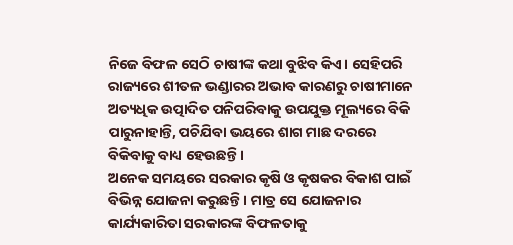ନିଜେ ବିଫଳ ସେଠି ଚାଷୀଙ୍କ କଥା ବୁଝିବ କିଏ। ସେହିପରି ରାଜ୍ୟରେ ଶୀତଳ ଭଣ୍ଡାରର ଅଭାବ କାରଣରୁ ଚାଷୀମାନେ ଅତ୍ୟଧିକ ଉତ୍ପାଦିତ ପନିପରିବାକୁ ଉପଯୁକ୍ତ ମୂଲ୍ୟରେ ବିକି ପାରୁନାହାନ୍ତି, ପଚିଯିବା ଭୟରେ ଶାଗ ମାଛ ଦରରେ ବିକିବାକୁ ବାଧ୍ୟ ହେଉଛନ୍ତି।
ଅନେକ ସମୟରେ ସରକାର କୃଷି ଓ କୃଷକର ବିକାଶ ପାଇଁ ବିଭିନ୍ନ ଯୋଜନା କରୁଛନ୍ତି । ମାତ୍ର ସେ ଯୋଜନାର କାର୍ଯ୍ୟକାରିତା ସରକାରଙ୍କ ବିଫଳତାକୁ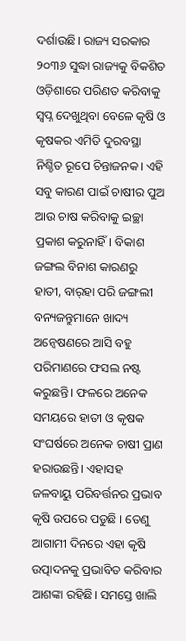ଦର୍ଶାଉଛି। ରାଜ୍ୟ ସରକାର ୨୦୩୬ ସୁଦ୍ଧା ରାଜ୍ୟକୁ ବିକଶିତ ଓଡ଼ିଶାରେ ପରିଣତ କରିବାକୁ ସ୍ବପ୍ନ ଦେଖୁଥିବା ବେଳେ କୃଷି ଓ କୃଷକର ଏମିତି ଦୁରବସ୍ଥା ନିଶ୍ଚିତ ରୂପେ ଚିନ୍ତାଜନକ। ଏହି ସବୁ କାରଣ ପାଇଁ ଚାଷୀର ପୁଅ ଆଉ ଚାଷ କରିବାକୁ ଇଚ୍ଛା ପ୍ରକାଶ କରୁନାହିଁ। ବିକାଶ ଜଙ୍ଗଲ ବିନାଶ କାରଣରୁ ହାତୀ, ବାର୍‌ହା ପରି ଜଙ୍ଗଲୀ ବନ୍ୟଜନ୍ତୁମାନେ ଖାଦ୍ୟ ଅନ୍ବେଷଣରେ ଆସି ବହୁ ପରିମାଣରେ ଫସଲ ନଷ୍ଟ କରୁଛନ୍ତି। ଫଳରେ ଅନେକ ସମୟରେ ହାତୀ ଓ କୃଷକ ସଂଘର୍ଷରେ ଅନେକ ଚାଷୀ ପ୍ରାଣ ହରାଉଛନ୍ତି। ଏହାସହ ଜଳବାୟୁ ପରିବର୍ତ୍ତନର ପ୍ରଭାବ କୃଷି ଉପରେ ପଡୁଛି । ତେଣୁ ଆଗାମୀ ଦିନରେ ଏହା କୃଷି ଉତ୍ପାଦନକୁ ପ୍ରଭାବିତ କରିବାର ଆଶଙ୍କା ରହିଛି। ସମସ୍ତେ ଖାଲି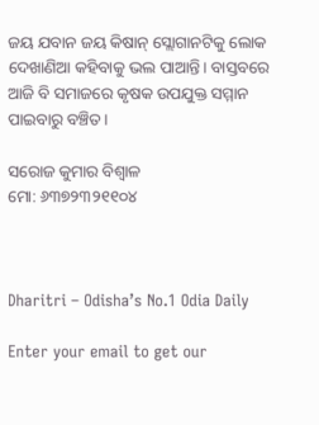ଜୟ ଯବାନ ଜୟ କିଷାନ୍‌ ସ୍ଲୋଗାନଟିକୁ ଲୋକ ଦେଖାଣିଆ କହିବାକୁ ଭଲ ପାଆନ୍ତି। ବାସ୍ତବରେ ଆଜି ବି ସମାଜରେ କୃଷକ ଉପଯୁକ୍ତ ସମ୍ମାନ ପାଇବାରୁ ବଞ୍ଚିତ।

ସରୋଜ କୁମାର ବିଶ୍ବାଳ
ମୋ: ୬୩୭୨୩୨୧୧୦୪



Dharitri – Odisha’s No.1 Odia Daily

Enter your email to get our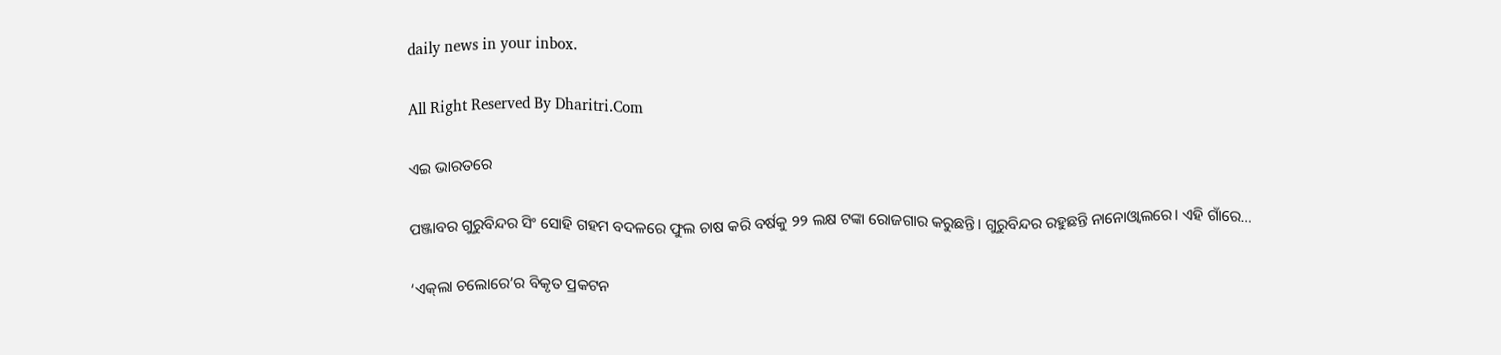daily news in your inbox.

All Right Reserved By Dharitri.Com

ଏଇ ଭାରତରେ

ପଞ୍ଜାବର ଗୁରୁବିନ୍ଦର ସିଂ ସୋହି ଗହମ ବଦଳରେ ଫୁଲ ଚାଷ କରି ବର୍ଷକୁ ୨୨ ଲକ୍ଷ ଟଙ୍କା ରୋଜଗାର କରୁଛନ୍ତି। ଗୁରୁବିନ୍ଦର ରହୁଛନ୍ତି ନାନୋଓ୍ବାଲରେ। ଏହି ଗାଁରେ…

‘ଏକ୍‌ଲା ଚଲୋରେ’ର ବିକୃତ ପ୍ରକଟନ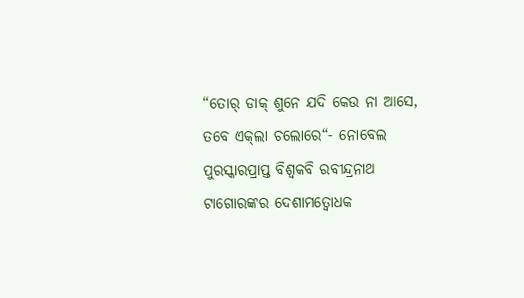“ତୋର୍‌ ଡାକ୍‌ ଶୁନେ ଯଦି କେଉ ନା ଆସେ, ତବେ ଏକ୍‌ଲା ଚଲୋରେ“- ନୋବେଲ ପୁରସ୍କାରପ୍ରାପ୍ତ ବିଶ୍ୱକବି ରବୀନ୍ଦ୍ରନାଥ ଟାଗୋରଙ୍କର ଦେଶାମତ୍ବୋଧକ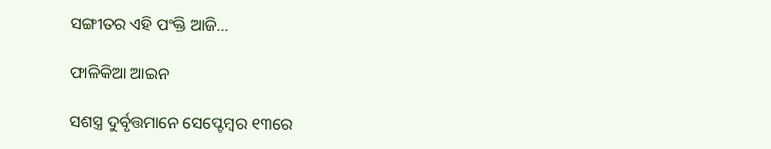ସଙ୍ଗୀତର ଏହି ପଂକ୍ତି ଆଜି…

ଫାଳିକିଆ ଆଇନ

ସଶସ୍ତ୍ର ଦୁର୍ବୃତ୍ତମାନେ ସେପ୍ଟେମ୍ବର ୧୩ରେ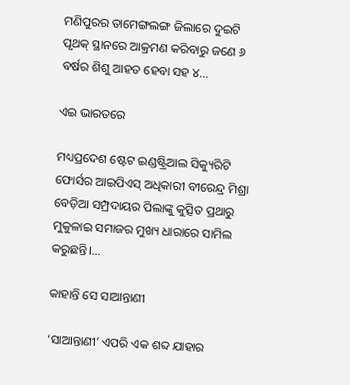ମଣିପୁରର ତାମେଙ୍ଗଲଙ୍ଗ ଜିଲାରେ ଦୁଇଟି ପୃଥକ୍‌ ସ୍ଥାନରେ ଆକ୍ରମଣ କରିବାରୁ ଜଣେ ୬ ବର୍ଷର ଶିଶୁ ଆହତ ହେବା ସହ ୪…

ଏଇ ଭାରତରେ

ମଧ୍ୟପ୍ରଦେଶ ଷ୍ଟେଟ ଇଣ୍ଡଷ୍ଟ୍ରିଆଲ ସିକ୍ୟୁରିଟି ଫୋର୍ସର ଆଇପିଏସ୍‌ ଅଧିକାରୀ ବୀରେନ୍ଦ୍ର ମିଶ୍ରା ବେଡ଼ିଆ ସମ୍ପ୍ରଦାୟର ପିଲାଙ୍କୁ କୁତ୍ସିତ ପ୍ରଥାରୁ ମୁକୁଳାଇ ସମାଜର ମୁଖ୍ୟ ଧାରାରେ ସାମିଲ କରୁଛନ୍ତି।…

କାହାନ୍ତି ସେ ସାଆନ୍ତାଣୀ

‘ସାଆନ୍ତାଣୀ’ ଏପରି ଏକ ଶବ୍ଦ ଯାହାର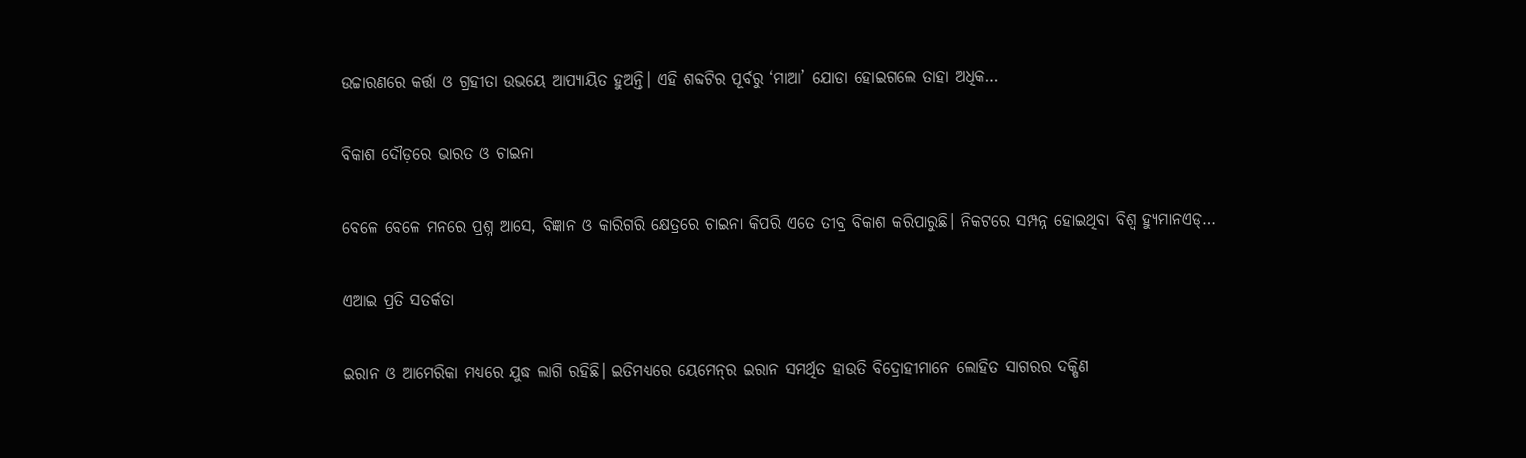ଉଚ୍ଚାରଣରେ କର୍ତ୍ତା ଓ ଗ୍ରହୀତା ଉଭୟେ ଆପ୍ୟାୟିତ ହୁଅନ୍ତି। ଏହି ଶବ୍ଦଟିର ପୂର୍ବରୁ ‘ମାଆ’ ଯୋଡା ହୋଇଗଲେ ତାହା ଅଧିକ…

ବିକାଶ ଦୌଡ଼ରେ ଭାରତ ଓ ଚାଇନା

ବେଳେ ବେଳେ ମନରେ ପ୍ରଶ୍ନ ଆସେ, ବିଜ୍ଞାନ ଓ କାରିଗରି କ୍ଷେତ୍ରରେ ଚାଇନା କିପରି ଏତେ ତୀବ୍ର ବିକାଶ କରିପାରୁଛି। ନିକଟରେ ସମ୍ପନ୍ନ ହୋଇଥିବା ବିଶ୍ୱ ହ୍ୟୁମାନଏଡ୍‌…

ଏଆଇ ପ୍ରତି ସତର୍କତା

ଇରାନ ଓ ଆମେରିକା ମଧ୍ୟରେ ଯୁଦ୍ଧ ଲାଗି ରହିଛି। ଇତିମଧ୍ୟରେ ୟେମେନ୍‌ର ଇରାନ ସମର୍ଥିତ ହାଉତି ବିଦ୍ରୋହୀମାନେ ଲୋହିତ ସାଗରର ଦକ୍ଷିଣ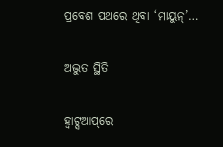ପ୍ରବେଶ ପଥରେ ଥିବା ‘ମାୟୁନ୍‌’…

ଅଦ୍ଭୁତ ସ୍ଥିତି

ହ୍ୱାଟ୍ସଆପ୍‌ରେ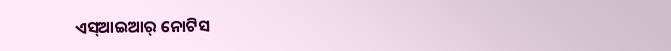ଏସ୍‌ଆଇଆର୍‌ ନୋଟିସ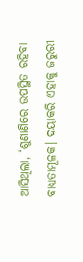ଆସିଥିଲା, ‘ଶୁଣାଣିରେ ଉପସ୍ଥିତ ରହିବା ବାଧ୍ୟତାମୂଳକ। ଦୟାକରି ଏହାକୁ ଜରୁରୀ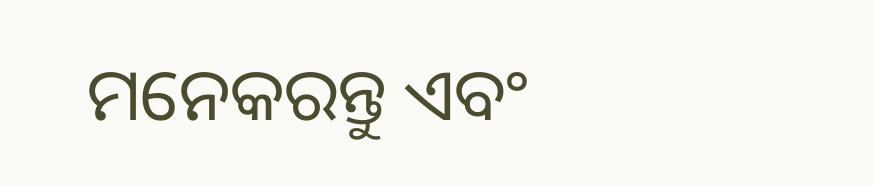ମନେକରନ୍ତୁ ଏବଂ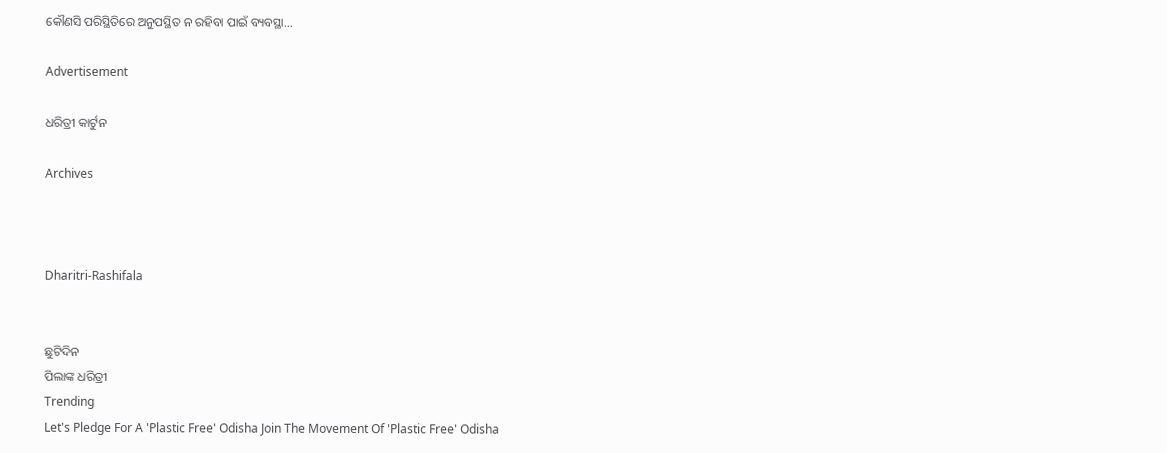କୌଣସି ପରିସ୍ଥିତିରେ ଅନୁପସ୍ଥିତ ନ ରହିବା ପାଇଁ ବ୍ୟବସ୍ଥା…

Advertisement

ଧରିତ୍ରୀ କାର୍ଟୁନ

Archives



Dharitri-Rashifala


ଛୁଟିଦିନ
ପିଲାଙ୍କ ଧରିତ୍ରୀ
Trending
Let's Pledge For A 'Plastic Free' Odisha Join The Movement Of 'Plastic Free' Odisha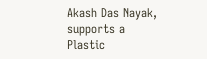Akash Das Nayak, supports a Plastic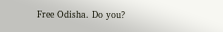Free Odisha. Do you?